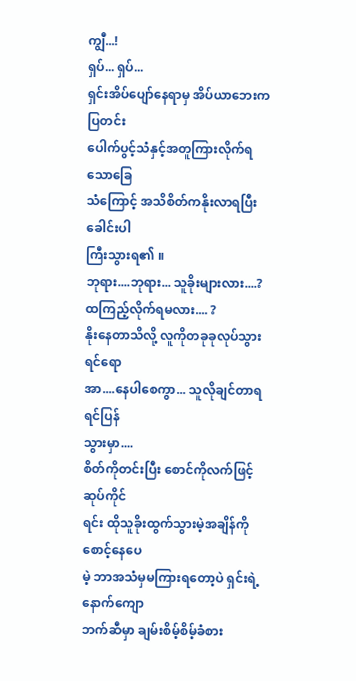ကျွီ...!
ရှပ်... ရှပ်...
ရှင်းအိပ်ပျော်နေရာမှ အိပ်ယာဘေးကပြတင်း
ပေါက်ပွင့်သံနှင့်အတူကြားလိုက်ရသောခြေ
သံကြောင့် အသိစိတ်ကနိုးလာရပြီး ခေါင်းပါ
ကြီးသွားရ၏ ။
ဘုရား....ဘုရား... သူခိုးများလား....?
ထကြည့်လိုက်ရမလား.... ?
နိုးနေတာသိလို့ လူကိုတခုခုလုပ်သွားရင်ရော
အာ....နေပါစေကွာ... သူလိုချင်တာရရင်ပြန်
သွားမှာ....
စိတ်ကိုတင်းပြီး စောင်ကိုလက်ဖြင့်ဆုပ်ကိုင်
ရင်း ထိုသူခိုးထွက်သွားမဲ့အချိန်ကိုစောင့်နေပေ
မဲ့ ဘာအသံမှမကြားရတော့ပဲ ရှင်းရဲ့နောက်ကျော
ဘက်ဆီမှာ ချမ်းစိမ့်စိမ့်ခံစား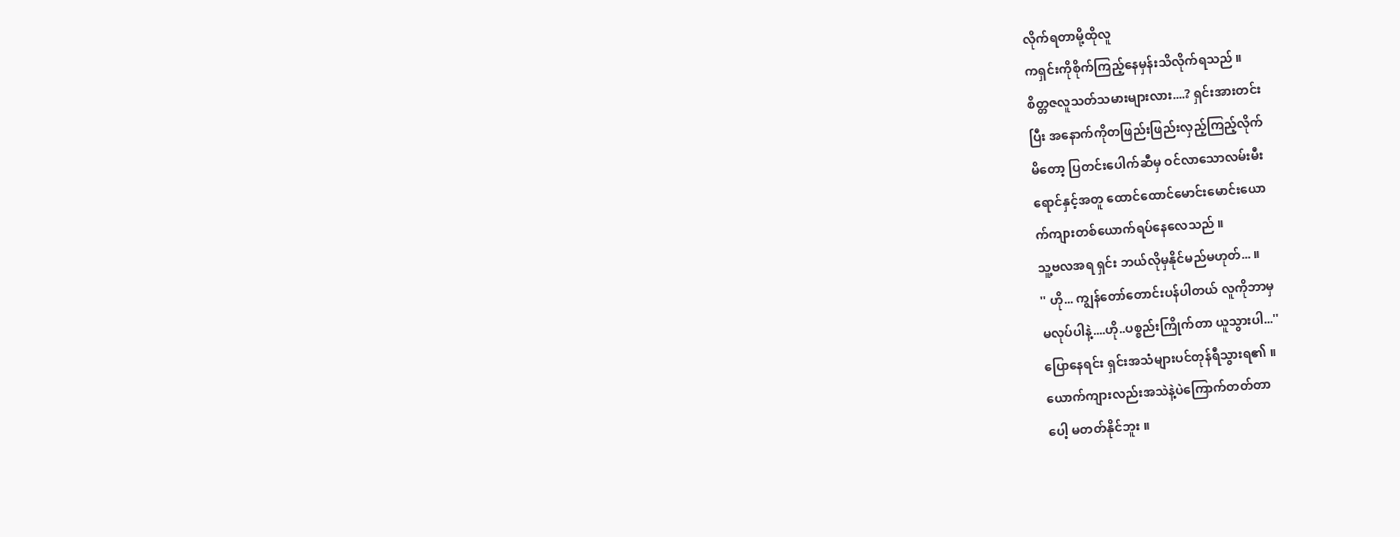လိုက်ရတာမို့ထိုလူ
ကရှင်းကိုစိုက်ကြည့်နေမှန်းသိလိုက်ရသည် ။
စိတ္တဇလူသတ်သမားများလား....? ရှင်းအားတင်း
ပြီး အနောက်ကိုတဖြည်းဖြည်းလှည့်ကြည့်လိုက်
မိတော့ ပြတင်းပေါက်ဆီမှ ဝင်လာသောလမ်းမီး
ရောင်နှင့်အတူ ထောင်ထောင်မောင်းမောင်းယော
က်ကျားတစ်ယောက်ရပ်နေလေသည် ။
သူ့ဗလအရ ရှင်း ဘယ်လိုမှနိုင်မည်မဟုတ်... ။
'' ဟို... ကျွန်တော်တောင်းပန်ပါတယ် လူကိုဘာမှ
မလုပ်ပါနဲ့....ဟို..ပစ္စည်းကြိုက်တာ ယူသွားပါ...''
ပြောနေရင်း ရှင်းအသံများပင်တုန်ရီသွားရ၏ ။
ယောက်ကျားလည်းအသဲနဲ့ပဲကြောက်တတ်တာ
ပေါ့ မတတ်နိုင်ဘူး ။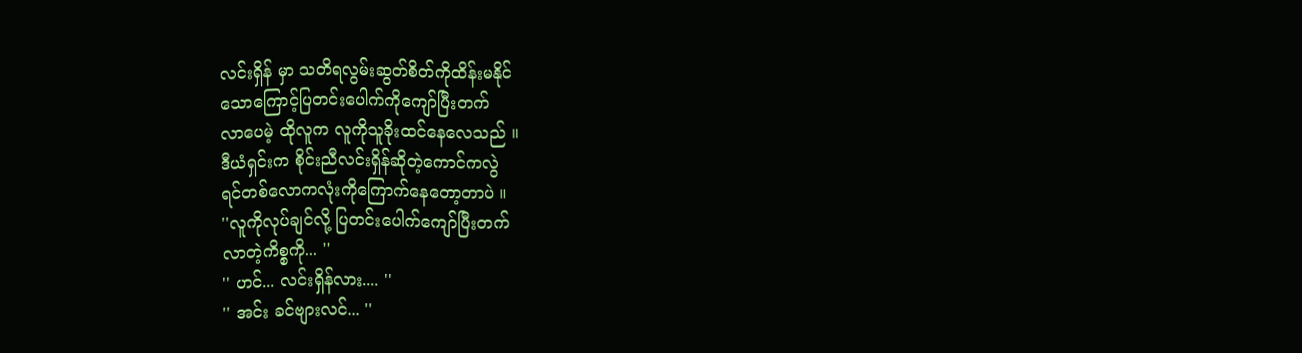လင်းရှိန် မှာ သတိရလွမ်းဆွတ်စိတ်ကိုထိန်းမနိုင်
သောကြောင့်ပြတင်းပေါက်ကိုကျော်ပြီးတက်
လာပေမဲ့ ထိုလူက လူကိုသူခိုးထင်နေလေသည် ။
ဒီယံရှင်းက စိုင်းညီလင်းရှိန်ဆိုတဲ့ကောင်ကလွဲ
ရင်တစ်လောကလုံးကိုကြောက်နေတော့တာပဲ ။
''လူကိုလုပ်ချင်လို့ ပြတင်းပေါက်ကျော်ပြီးတက်
လာတဲ့ကိစ္စကို... ''
'' ဟင်... လင်းရှိန်လား.... ''
'' အင်း ခင်ဗျားလင်... ''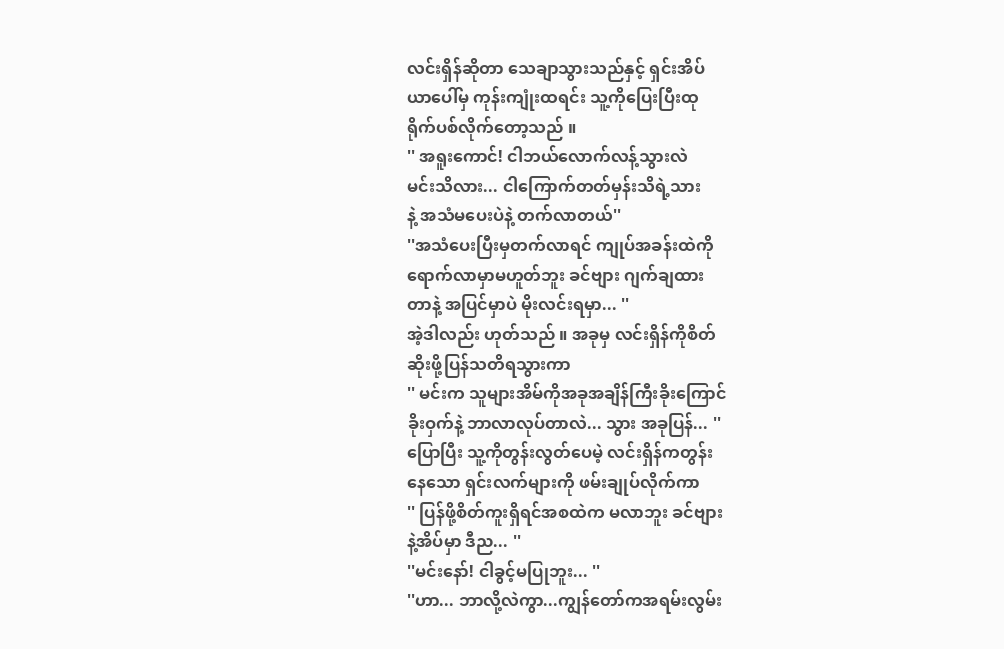လင်းရှိန်ဆိုတာ သေချာသွားသည်နှင့် ရှင်းအိပ်
ယာပေါ်မှ ကုန်းကျုံးထရင်း သူ့ကိုပြေးပြီးထု
ရိုက်ပစ်လိုက်တော့သည် ။
'' အရူးကောင်! ငါဘယ်လောက်လန့်သွားလဲ
မင်းသိလား... ငါကြောက်တတ်မှန်းသိရဲ့သား
နဲ့ အသံမပေးပဲနဲ့ တက်လာတယ်''
''အသံပေးပြီးမှတက်လာရင် ကျုပ်အခန်းထဲကို
ရောက်လာမှာမဟူတ်ဘူး ခင်ဗျား ဂျက်ချထား
တာနဲ့ အပြင်မှာပဲ မိုးလင်းရမှာ... ''
အဲ့ဒါလည်း ဟုတ်သည် ။ အခုမှ လင်းရှိန်ကိုစိတ်
ဆိုးဖို့ပြန်သတိရသွားကာ
'' မင်းက သူများအိမ်ကိုအခုအချိန်ကြီးခိုးကြောင်
ခိုးဝှက်နဲ့ ဘာလာလုပ်တာလဲ... သွား အခုပြန်... ''
ပြောပြီး သူ့ကိုတွန်းလွတ်ပေမဲ့ လင်းရှိန်ကတွန်း
နေသော ရှင်းလက်များကို ဖမ်းချုပ်လိုက်ကာ
'' ပြန်ဖို့စိတ်ကူးရှိရင်အစထဲက မလာဘူး ခင်ဗျား
နဲ့အိပ်မှာ ဒီည... ''
''မင်းနော်! ငါခွင့်မပြုဘူး... ''
''ဟာ... ဘာလို့လဲကွာ...ကျွန်တော်ကအရမ်းလွမ်း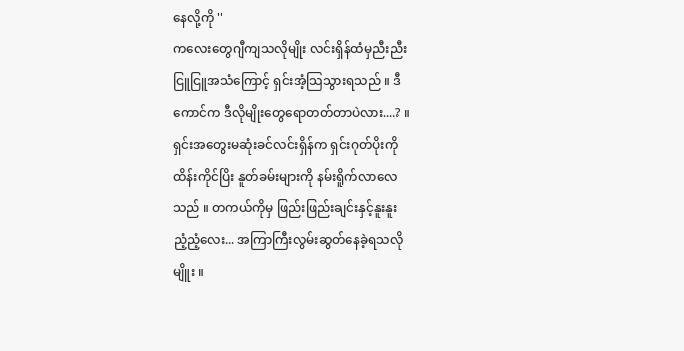နေလို့ကို ''
ကလေးတွေဂျီကျသလိုမျိုး လင်းရှိန်ထံမှညီးညီး
ငြူငြူအသံကြောင့် ရှင်းအံ့သြသွားရသည် ။ ဒီ
ကောင်က ဒီလိုမျိုးတွေရောတတ်တာပဲလား....? ။
ရှင်းအတွေးမဆုံးခင်လင်းရှိန်က ရှင်းဂုတ်ပိုးကို
ထိန်းကိုင်ပြိး နူတ်ခမ်းများကို နမ်းရိူက်လာလေ
သည် ။ တကယ်ကိုမှ ဖြည်းဖြည်းချင်းနှင့်နူးနူး
ညံ့ညံ့လေး... အကြာကြီးလွမ်းဆွတ်နေခဲ့ရသလို
မျိူး ။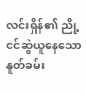လင်းရှိန်၏ ညို့ငင်ဆွဲယူနေသော နူတ်ခမ်း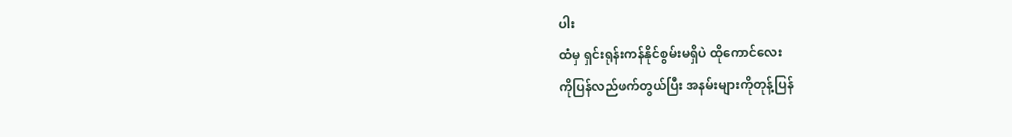ပါး
ထံမှ ရှင်းရုန်းကန်နိုင်စွမ်းမရှိပဲ ထိုကောင်လေး
ကိုပြန်လည်ဖက်တွယ်ပြီး အနမ်းများကိုတုန့်ပြန်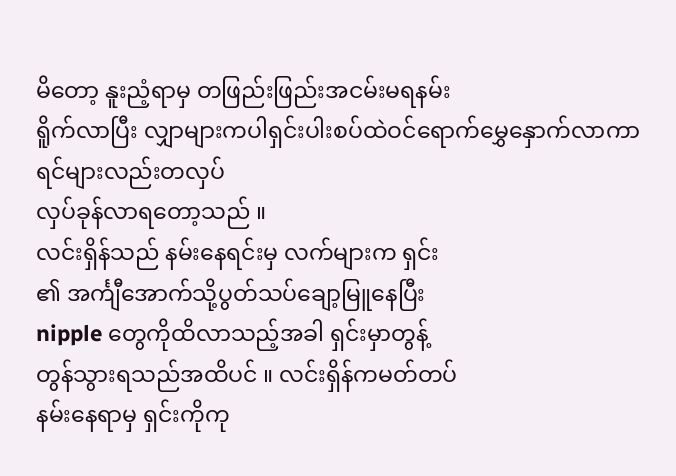မိတော့ နူးညံ့ရာမှ တဖြည်းဖြည်းအငမ်းမရနမ်း
ရိူက်လာပြီး လျှာများကပါရှင်းပါးစပ်ထဲဝင်ရောက်မွှေနှောက်လာကာ ရင်များလည်းတလှပ်
လှပ်ခုန်လာရတော့သည် ။
လင်းရှိန်သည် နမ်းနေရင်းမှ လက်များက ရှင်း
၏ အင်္ကျီအောက်သို့ပွတ်သပ်ချော့မြူနေပြီး
nipple တွေကိုထိလာသည့်အခါ ရှင်းမှာတွန့်
တွန်သွားရသည်အထိပင် ။ လင်းရှိန်ကမတ်တပ်
နမ်းနေရာမှ ရှင်းကိုကု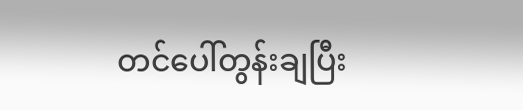တင်ပေါ်တွန်းချပြီး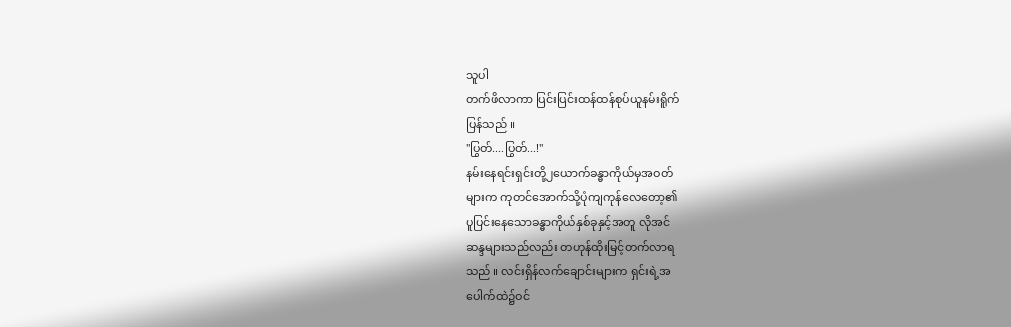သူပါ
တက်ဖိလာကာ ပြင်းပြင်းထန်ထန်စုပ်ယူနမ်းရိူက်
ပြန်သည် ။
''ပြွတ်....ပြွတ်...!''
နမ်းနေရင်းရှင်းတို့၂ယောက်ခန္ဓာကိုယ်မှအဝတ်
များက ကုတင်အောက်သို့ပုံကျကုန်လေတော့၏
ပူပြင်းနေသောခန္ဓာကိုယ်နှစ်ခုနှင့်အတူ လိုအင်
ဆန္ဒများသည်လည်း တဟုန်ထိုးမြင့်တက်လာရ
သည် ။ လင်းရှိန်လက်ချောင်းများက ရှင်းရဲ့အ
ပေါက်ထဲ၌ဝင်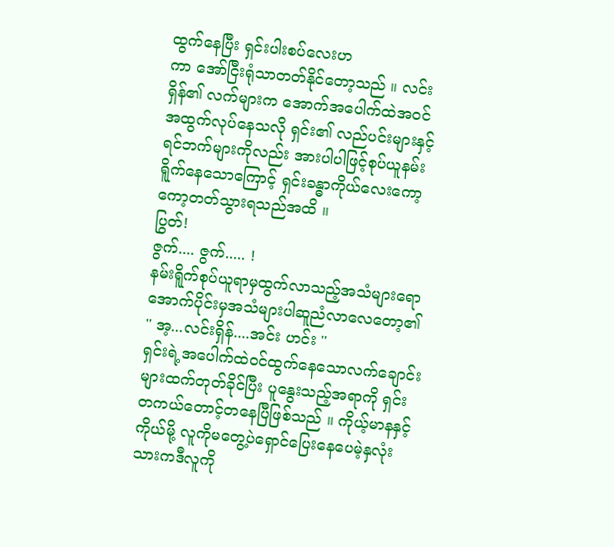ထွက်နေပြီး ရှင်းပါးစပ်လေးဟ
ကာ အော်ငြီးရုံသာတတ်နိုင်တော့သည် ။ လင်း
ရှိန်၏ လက်များက အောက်အပေါက်ထဲအဝင်
အထွက်လုပ်နေသလို ရှင်း၏ လည်ပင်းများနှင့်
ရင်ဘက်များကိုလည်း အားပါပါဖြင့်စုပ်ယူနမ်း
ရိူက်နေသောကြောင့် ရှင်းခန္ဓာကိုယ်လေးကော့
ကော့တတ်သွားရသည်အထိ ။
ပြွတ်!
ဇွက်.... ဇွက်..... !
နမ်းရိူက်စုပ်ယူရာမှထွက်လာသည့်အသံများရော
အောက်ပိုင်းမှအသံများပါဆူညံလာလေတော့၏
'' အ့...လင်းရှိန်....အင်း ဟင်း ''
ရှင်းရဲ့အပေါက်ထဲဝင်ထွက်နေသောလက်ချောင်း
များထက်တုတ်ခိုင်ပြီး ပူနွေးသည့်အရာကို ရှင်း
တကယ်တောင့်တနေပြီဖြစ်သည် ။ ကိုယ့်မာနနှင့်
ကိုယ်မို့ လူကိုမတွေ့ပဲရှောင်ပြေးနေပေမဲ့နှလုံး
သားကဒီလူကို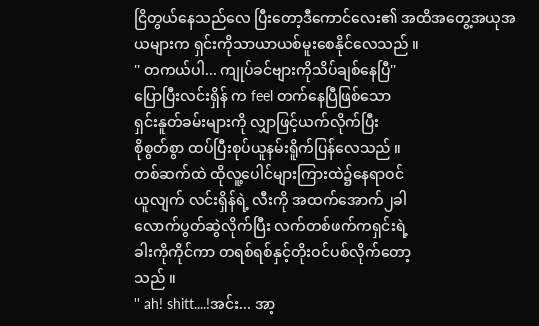ငြိတွယ်နေသည်လေ ပြီးတော့ဒီကောင်လေး၏ အထိအတွေ့အယုအယများက ရှင်းကိုသာယာယစ်မူးစေနိုင်လေသည် ။
'' တကယ်ပါ... ကျုပ်ခင်ဗျားကိုသိပ်ချစ်နေပြီ''
ပြောပြီးလင်းရှိန် က feel တက်နေပြီဖြစ်သော
ရှင်းနူတ်ခမ်းများကို လျှာဖြင့်ယက်လိုက်ပြီး
စိုစွတ်စွာ ထပ်ပြီးစုပ်ယူနမ်းရိူက်ပြန်လေသည် ။
တစ်ဆက်ထဲ ထိုလူ့ပေါင်များကြားထဲ၌နေရာဝင်
ယူလျက် လင်းရှိန်ရဲ့ လီးကို အထက်အောက်၂ခါ
လောက်ပွတ်ဆွဲလိုက်ပြီး လက်တစ်ဖက်ကရှင်းရဲ့
ခါးကိုကိုင်ကာ တရစ်ရစ်နှင့်တိုးဝင်ပစ်လိုက်တော့
သည် ။
'' ah! shitt....!အင်း... အာ့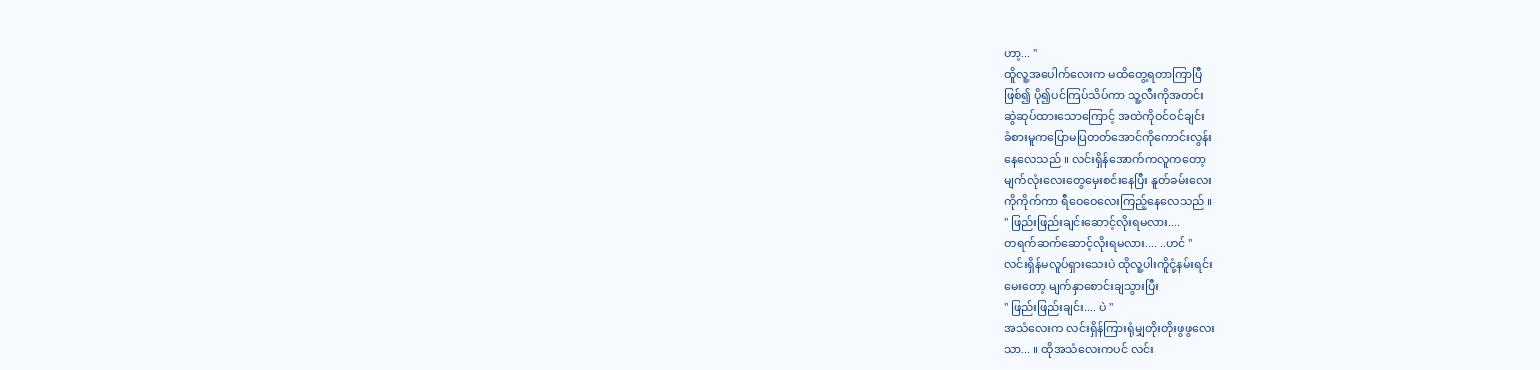ဟာ့... ''
ထိူလူ့အပေါက်လေးက မထိတွေ့ရတာကြာပြီ
ဖြစ်၍ ပို၍ပင်ကြပ်သိပ်ကာ သူ့လီးကိုအတင်း
ဆွဲဆုပ်ထားသောကြောင့် အထဲကိုဝင်ဝင်ချင်း
ခံစားမူကပြောမပြတတ်အောင်ကိုကောင်းလွန်း
နေလေသည် ။ လင်းရှိန်အောက်ကလူကတော့
မျက်လုံးလေးတွေမှေးစင်းနေပြီး နူတ်ခမ်းလေး
ကိုကိုက်ကာ ရီဝေဝေလေးကြည့်နေလေသည် ။
'' ဖြည်းဖြည်းချင်းဆောင့်လိုးရမလား....
တရက်ဆက်ဆောင့်လိုးရမလား.... ..ဟင် ''
လင်းရှိန်မလူပ်ရှားသေးပဲ ထိုလူ့ပါးကိူငုံ့နမ်းရင်း
မေးတော့ မျက်နှာစောင်းချသွားပြီး
'' ဖြည်းဖြည်းချင်း.... ပဲ ''
အသံလေးက လင်းရှိန်ကြားရုံမျှတိုးတိုးဖွဖွလေး
သာ... ။ ထိုအသံလေးကပင် လင်း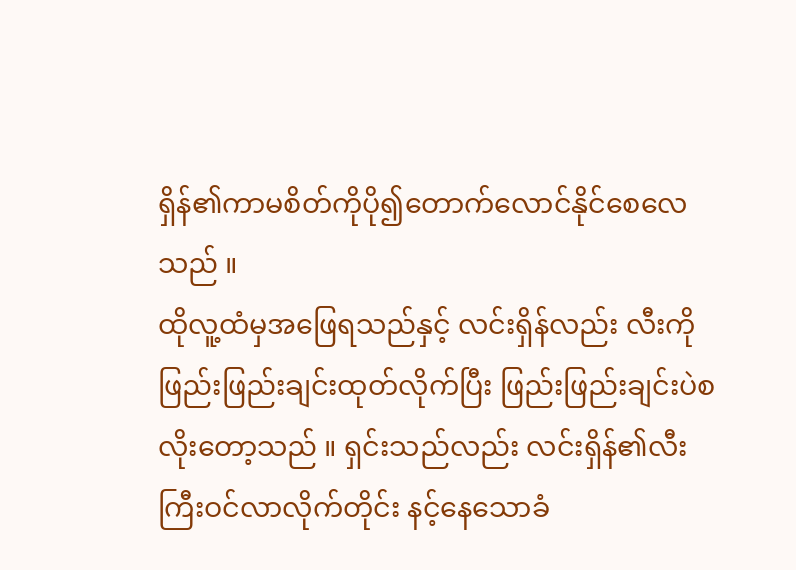ရှိန်၏ကာမစိတ်ကိုပို၍တောက်လောင်နိုင်စေလေသည် ။
ထိုလူ့ထံမှအဖြေရသည်နှင့် လင်းရှိန်လည်း လီးကိုဖြည်းဖြည်းချင်းထုတ်လိုက်ပြီး ဖြည်းဖြည်းချင်းပဲစလိုးတော့သည် ။ ရှင်းသည်လည်း လင်းရှိန်၏လီးကြီးဝင်လာလိုက်တိုင်း နင့်နေသောခံ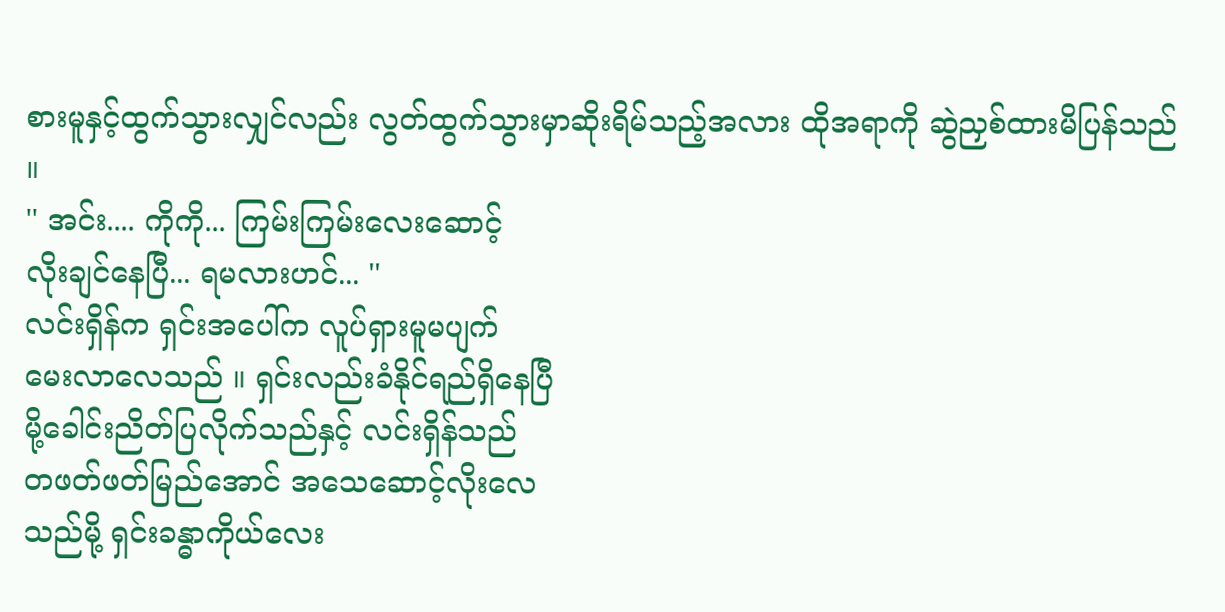စားမူနှင့်ထွက်သွားလျှင်လည်း လွတ်ထွက်သွားမှာဆိုးရိမ်သည့်အလား ထိုအရာကို ဆွဲညှစ်ထားမိပြန်သည် ။
'' အင်း.... ကိုကို... ကြမ်းကြမ်းလေးဆောင့်
လိုးချင်နေပြီ... ရမလားဟင်... ''
လင်းရှိန်က ရှင်းအပေါ်က လူပ်ရှားမူမပျက်
မေးလာလေသည် ။ ရှင်းလည်းခံနိုင်ရည်ရှိနေပြီ
မို့ခေါင်းညိတ်ပြလိုက်သည်နှင့် လင်းရှိန်သည်
တဖတ်ဖတ်မြည်အောင် အသေဆောင့်လိုးလေ
သည်မို့ ရှင်းခန္ဓာကိုယ်လေး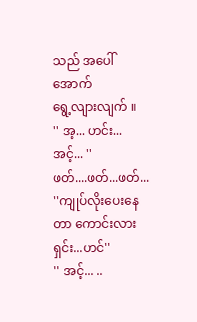သည် အပေါ်အောက်
ရွေ့လျားလျက် ။
'' အ့... ဟင်း... အင့်... ''
ဖတ်....ဖတ်...ဖတ်...
''ကျုပ်လိုးပေးနေတာ ကောင်းလားရှင်း...ဟင်''
'' အင့်... ..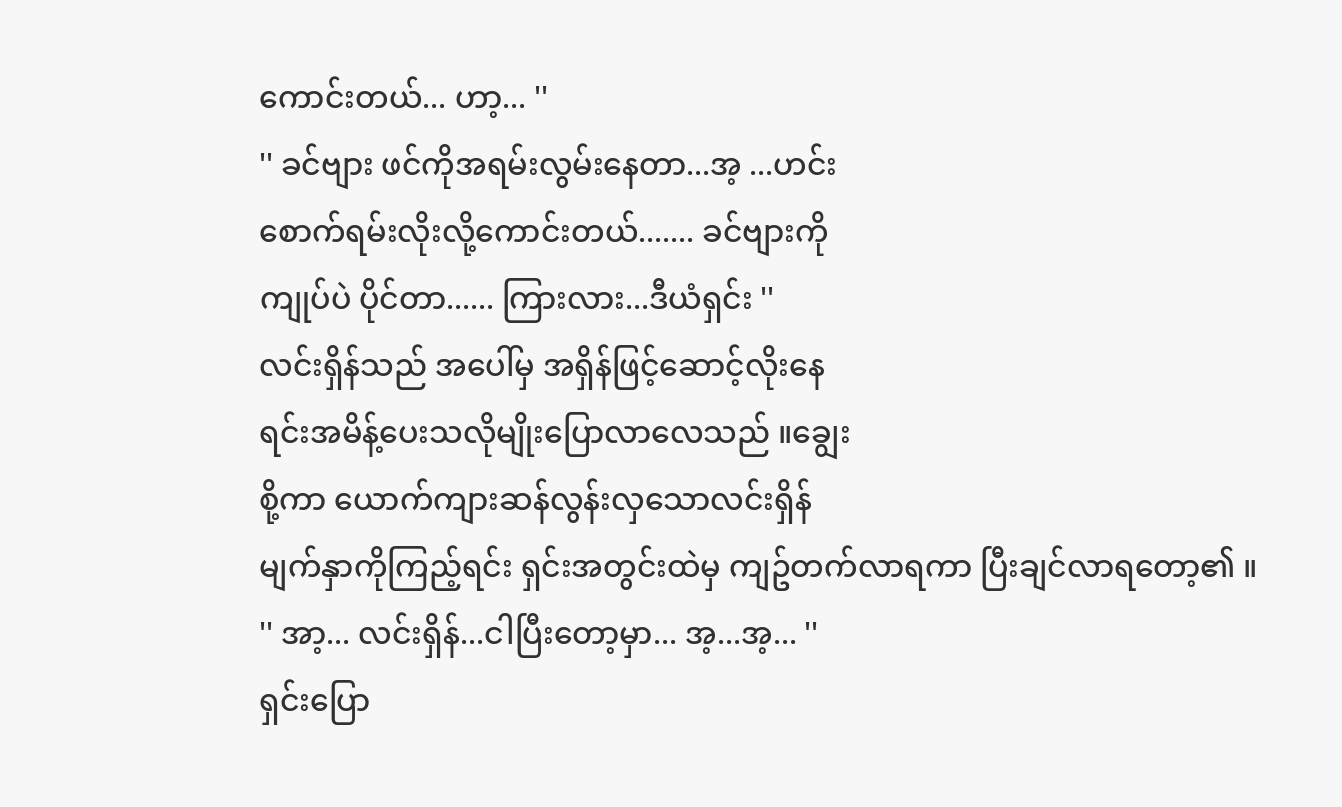ကောင်းတယ်... ဟာ့... ''
'' ခင်ဗျား ဖင်ကိုအရမ်းလွမ်းနေတာ...အ့ ...ဟင်း
စောက်ရမ်းလိုးလို့ကောင်းတယ်....... ခင်ဗျားကို
ကျုပ်ပဲ ပိုင်တာ...... ကြားလား...ဒီယံရှင်း ''
လင်းရှိန်သည် အပေါ်မှ အရှိန်ဖြင့်ဆောင့်လိုးနေ
ရင်းအမိန့်ပေးသလိုမျိုးပြောလာလေသည် ။ချွေး
စို့ကာ ယောက်ကျားဆန်လွန်းလှသောလင်းရှိန်
မျက်နှာကိုကြည့်ရင်း ရှင်းအတွင်းထဲမှ ကျဥ်တက်လာရကာ ပြီးချင်လာရတော့၏ ။
'' အာ့... လင်းရှိန်...ငါပြီးတော့မှာ... အ့...အ့... ''
ရှင်းပြော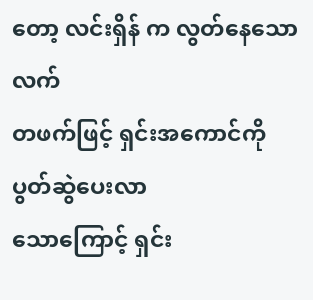တော့ လင်းရှိန် က လွတ်နေသောလက်
တဖက်ဖြင့် ရှင်းအကောင်ကို ပွတ်ဆွဲပေးလာ
သောကြောင့် ရှင်း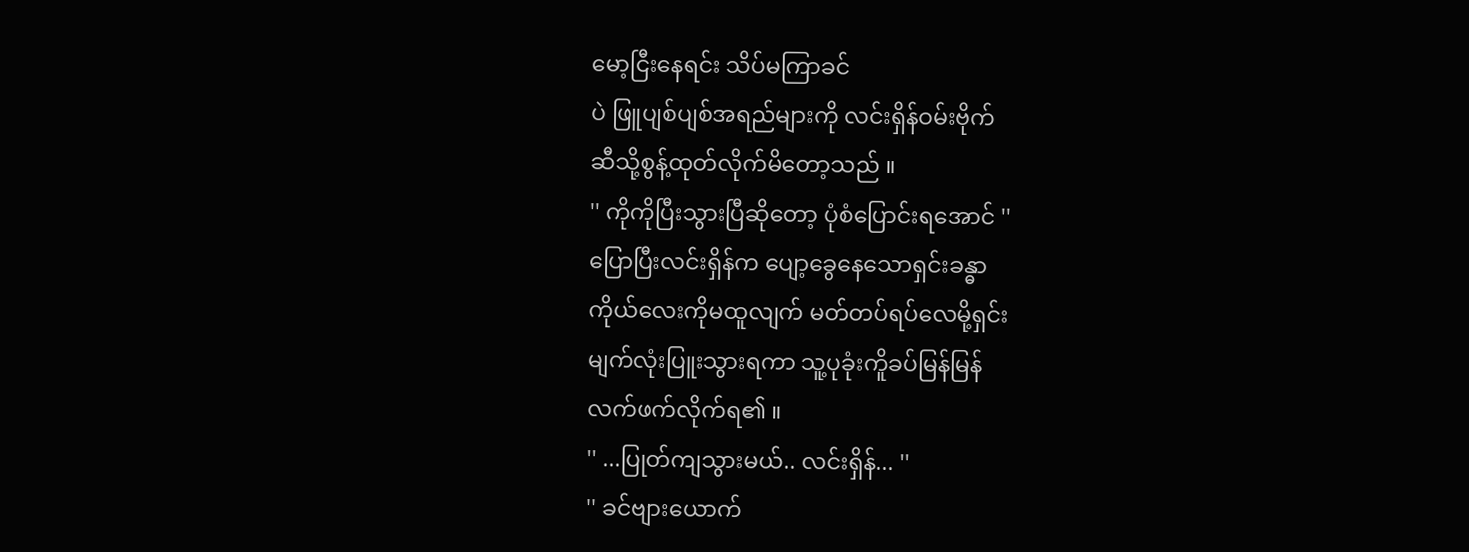မော့ငြီးနေရင်း သိပ်မကြာခင်
ပဲ ဖြူပျစ်ပျစ်အရည်များကို လင်းရှိန်ဝမ်းဗိုက်
ဆီသို့စွန့်ထုတ်လိုက်မိတော့သည် ။
'' ကိုကိုပြီးသွားပြီဆိုတော့ ပုံစံပြောင်းရအောင် ''
ပြောပြီးလင်းရှိန်က ပျော့ခွေနေသောရှင်းခန္ဓာ
ကိုယ်လေးကိုမထူလျက် မတ်တပ်ရပ်လေမို့ရှင်း
မျက်လုံးပြူးသွားရကာ သူ့ပုခုံးကိူခပ်မြန်မြန်
လက်ဖက်လိုက်ရ၏ ။
'' ...ပြုတ်ကျသွားမယ်.. လင်းရှိန်... ''
'' ခင်ဗျားယောက်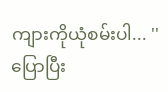ကျားကိုယုံစမ်းပါ... ''
ပြောပြီး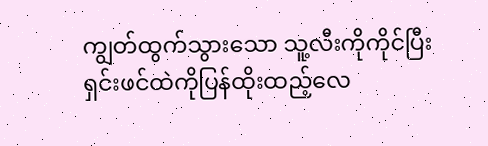ကျွတ်ထွက်သွားသော သူ့လီးကိုကိုင်ပြီး
ရှင်းဖင်ထဲကိုပြန်ထိုးထည့်လေ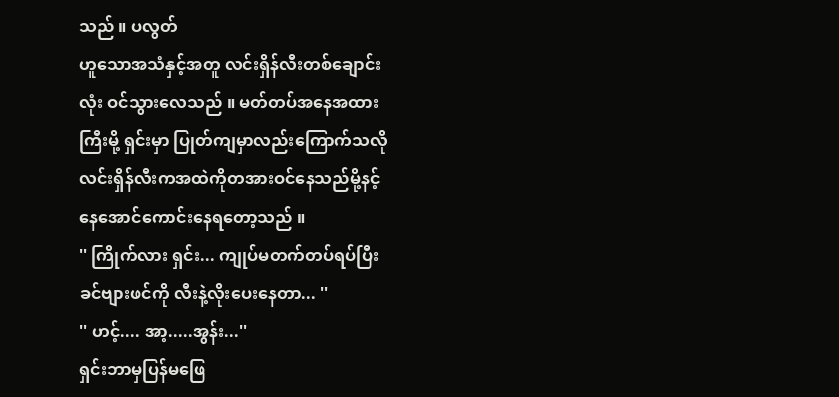သည် ။ ပလွတ်
ဟူသောအသံနှင့်အတူ လင်းရှိန်လီးတစ်ချောင်း
လုံး ဝင်သွားလေသည် ။ မတ်တပ်အနေအထား
ကြီးမို့ ရှင်းမှာ ပြုတ်ကျမှာလည်းကြောက်သလို
လင်းရှိန်လီးကအထဲကိုတအားဝင်နေသည်မို့နင့်
နေအောင်ကောင်းနေရတော့သည် ။
'' ကြိုက်လား ရှင်း... ကျုပ်မတက်တပ်ရပ်ပြီး
ခင်ဗျားဖင်ကို လီးနဲ့လိုးပေးနေတာ... ''
'' ဟင့်.... အာ့.....အွန်း...''
ရှင်းဘာမှပြန်မဖြေ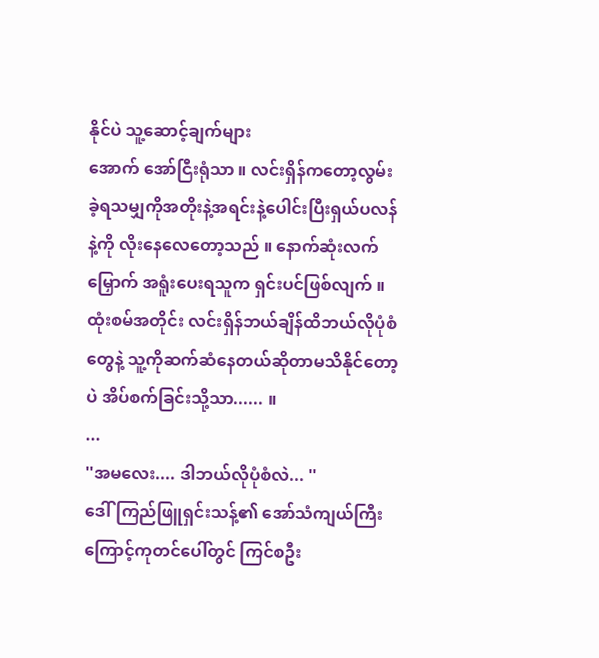နိုင်ပဲ သူ့ဆောင့်ချက်များ
အောက် အော်ငြီးရုံသာ ။ လင်းရှိန်ကတော့လွမ်း
ခဲ့ရသမျှကိုအတိုးနဲ့အရင်းနဲ့ပေါင်းပြီးရှယ်ပလန်
နဲ့ကို လိုးနေလေတော့သည် ။ နောက်ဆုံးလက်
မြှောက် အရူံးပေးရသူက ရှင်းပင်ဖြစ်လျက် ။
ထုံးစမ်အတိုင်း လင်းရှိန်ဘယ်ချိန်ထိဘယ်လိုပုံစံ
တွေနဲ့ သူ့ကိုဆက်ဆံနေတယ်ဆိုတာမသိနိုင်တော့
ပဲ အိပ်စက်ခြင်းသို့သာ...... ။
...
''အမလေး.... ဒါဘယ်လိုပုံစံလဲ... ''
ဒေါ်ကြည်ဖြူရှင်းသန့်၏ အော်သံကျယ်ကြီး
ကြောင့်ကုတင်ပေါ်တွင် ကြင်စဦး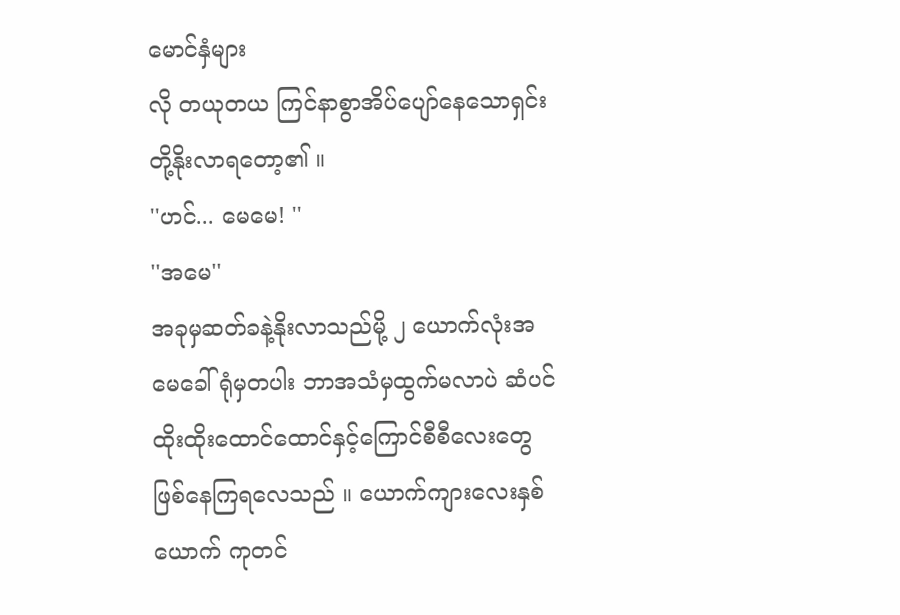မောင်နှံများ
လို တယုတယ ကြင်နာစွာအိပ်ပျော်နေသောရှင်း
တို့နိုးလာရတော့၏ ။
''ဟင်... မေမေ! ''
''အမေ''
အခုမှဆတ်ခနဲ့နိုးလာသည်မို့ ၂ ယောက်လုံးအ
မေခေါ်ရုံမှတပါး ဘာအသံမှထွက်မလာပဲ ဆံပင်
ထိုးထိုးထောင်ထောင်နှင့်ကြောင်စီစီလေးတွေ
ဖြစ်နေကြရလေသည် ။ ယောက်ကျားလေးနှစ်
ယောက် ကုတင်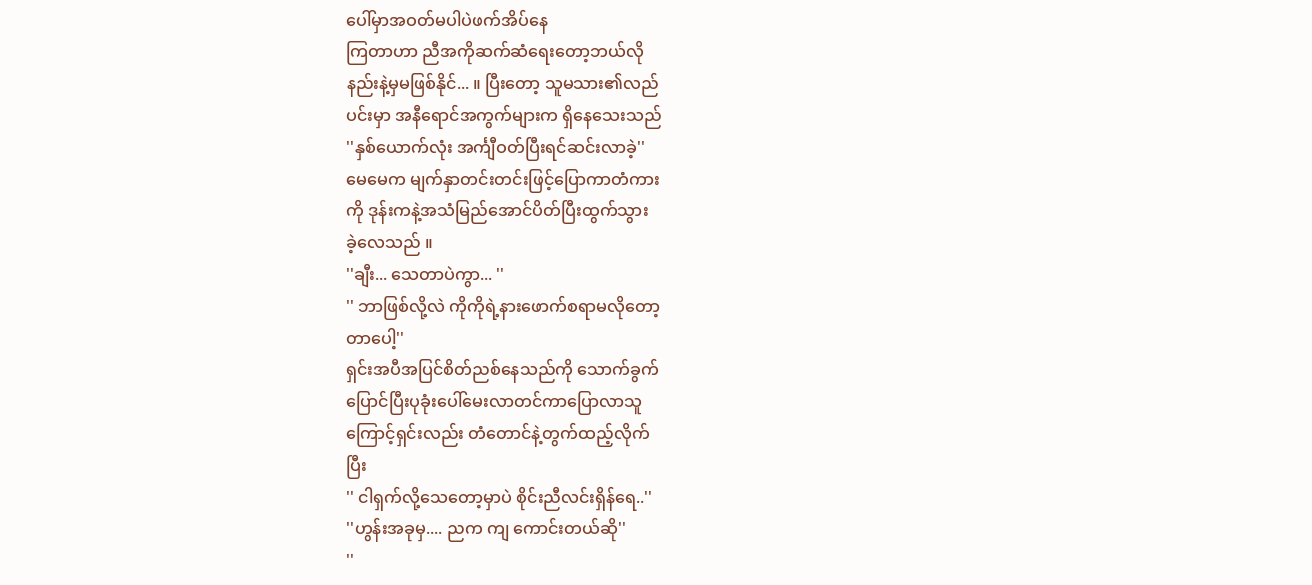ပေါ်မှာအဝတ်မပါပဲဖက်အိပ်နေ
ကြတာဟာ ညီအကိုဆက်ဆံရေးတော့ဘယ်လို
နည်းနဲ့မှမဖြစ်နိုင်... ။ ပြီးတော့ သူမသား၏လည်
ပင်းမှာ အနီရောင်အကွက်များက ရှိနေသေးသည်
''နှစ်ယောက်လုံး အင်္ကျီဝတ်ပြီးရင်ဆင်းလာခဲ့''
မေမေက မျက်နှာတင်းတင်းဖြင့်ပြောကာတံကား
ကို ဒုန်းကနဲ့အသံမြည်အောင်ပိတ်ပြီးထွက်သွား
ခဲ့လေသည် ။
''ချီး... သေတာပဲကွာ... ''
'' ဘာဖြစ်လို့လဲ ကိုကိုရဲ့နားဖောက်စရာမလိုတော့
တာပေါ့''
ရှင်းအပီအပြင်စိတ်ညစ်နေသည်ကို သောက်ခွက်
ပြောင်ပြီးပုခုံးပေါ်မေးလာတင်ကာပြောလာသူ
ကြောင့်ရှင်းလည်း တံတောင်နဲ့တွက်ထည့်လိုက်
ပြီး
'' ငါရှက်လို့သေတော့မှာပဲ စိုင်းညီလင်းရှိန်ရေ..''
''ဟွန်းအခုမှ.... ညက ကျ ကောင်းတယ်ဆို''
''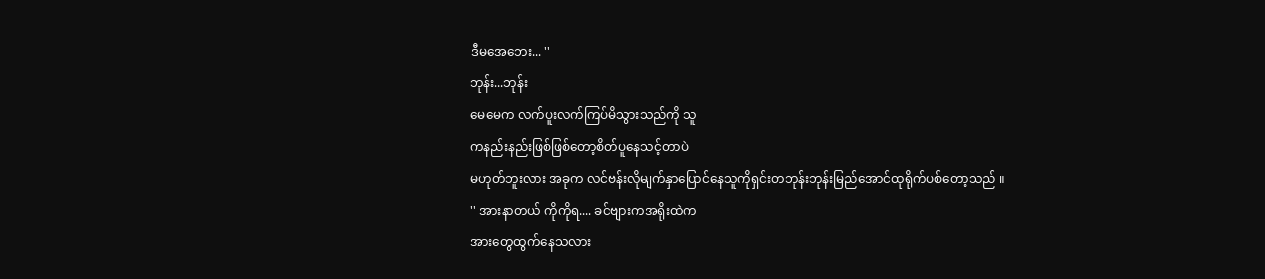ဒီမအေဘေး... ''
ဘုန်း...ဘုန်း
မေမေက လက်ပူးလက်ကြပ်မိသွားသည်ကို သူ
ကနည်းနည်းဖြစ်ဖြစ်တော့စိတ်ပူနေသင့်တာပဲ
မဟုတ်ဘူးလား အခုက လင်ဗန်းလိုမျက်နှာပြောင်နေသူကိုရှင်းတဘုန်းဘုန်းမြည်အောင်ထုရိုက်ပစ်တော့သည် ။
'' အားနာတယ် ကိုကိုရ.... ခင်ဗျားကအရိုးထဲက
အားတွေထွက်နေသလား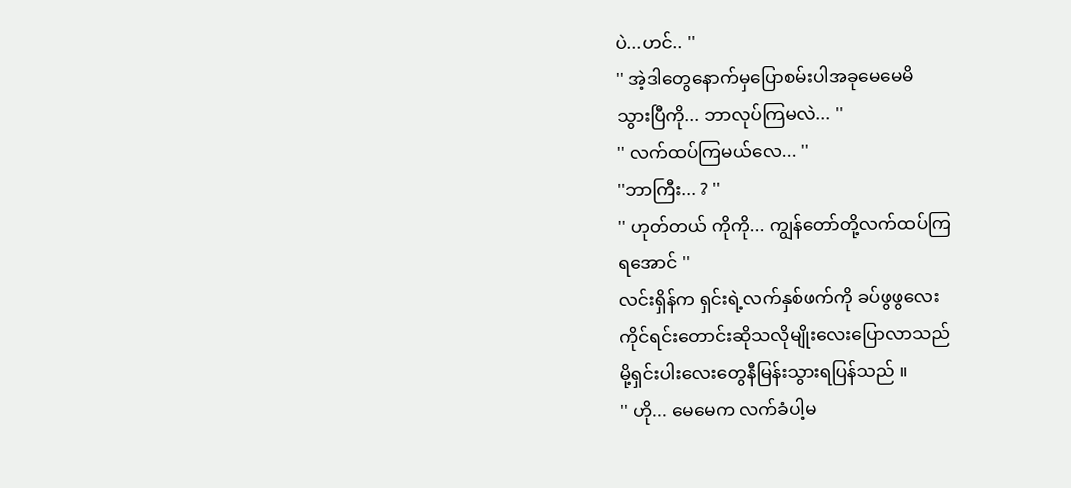ပဲ...ဟင်.. ''
'' အဲ့ဒါတွေနောက်မှပြောစမ်းပါအခုမေမေမိ
သွားပြီကို... ဘာလုပ်ကြမလဲ... ''
'' လက်ထပ်ကြမယ်လေ... ''
''ဘာကြီး... ? ''
'' ဟုတ်တယ် ကိုကို... ကျွန်တော်တို့လက်ထပ်ကြ
ရအောင် ''
လင်းရှိန်က ရှင်းရဲ့လက်နှစ်ဖက်ကို ခပ်ဖွဖွလေး
ကိုင်ရင်းတောင်းဆိုသလိုမျိုးလေးပြောလာသည်
မို့ရှင်းပါးလေးတွေနီမြန်းသွားရပြန်သည် ။
'' ဟို... မေမေက လက်ခံပါ့မ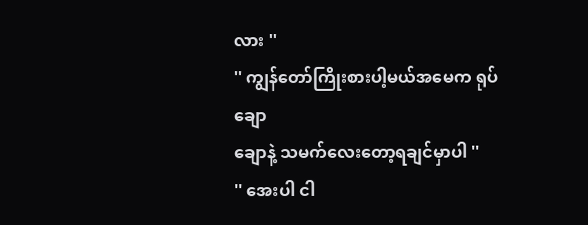လား ''
'' ကျွန်တော်ကြိုးစားပါ့မယ်အမေက ရုပ်ချော
ချောနဲ့ သမက်လေးတော့ရချင်မှာပါ ''
'' အေးပါ ငါ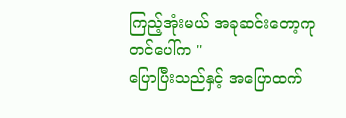ကြည့်အုံးမယ် အခုဆင်းတော့ကု
တင်ပေါ်က ''
ပြောပြီးသည်နှင့် အပြောထက်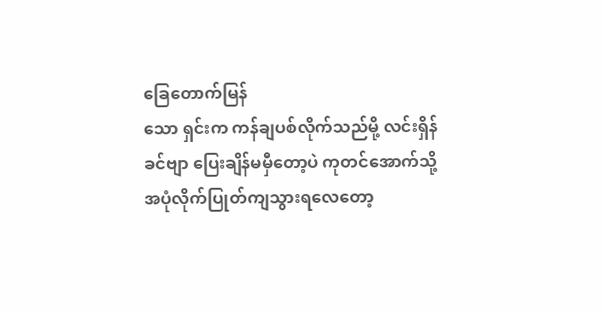ခြေတောက်မြန်
သော ရှင်းက ကန်ချပစ်လိုက်သည်မို့ လင်းရှိန်
ခင်ဗျာ ပြေးချိန်မမှီတော့ပဲ ကုတင်အောက်သို့
အပုံလိုက်ပြုတ်ကျသွားရလေတော့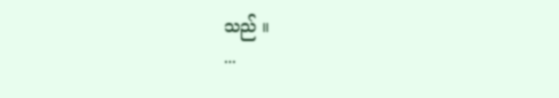သည် ။
...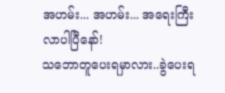အဟမ်း... အဟမ်း... အရေးကြီးလာပါပြီနော်!
သဘောတူပေးရမှာလား..ခွဲပေးရ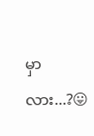မှာလား...?😛